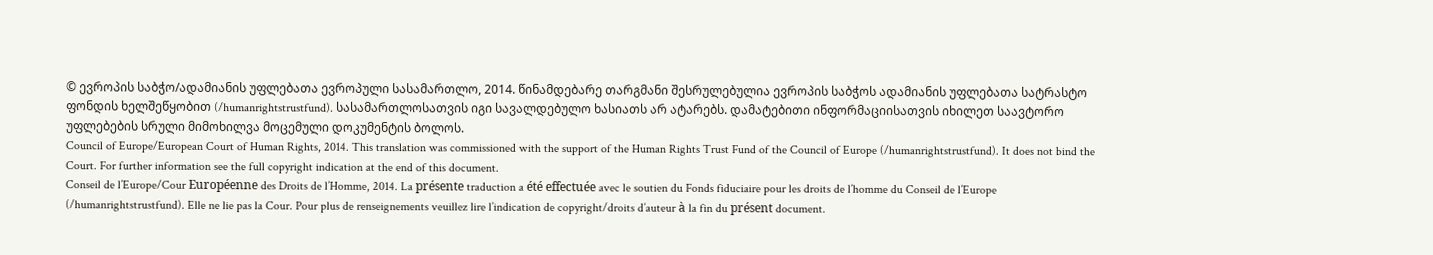© ევროპის საბჭო/ადამიანის უფლებათა ევროპული სასამართლო, 2014. წინამდებარე თარგმანი შესრულებულია ევროპის საბჭოს ადამიანის უფლებათა სატრასტო ფონდის ხელშეწყობით (/humanrightstrustfund). სასამართლოსათვის იგი სავალდებულო ხასიათს არ ატარებს. დამატებითი ინფორმაციისათვის იხილეთ საავტორო უფლებების სრული მიმოხილვა მოცემული დოკუმენტის ბოლოს.
Council of Europe/European Court of Human Rights, 2014. This translation was commissioned with the support of the Human Rights Trust Fund of the Council of Europe (/humanrightstrustfund). It does not bind the Court. For further information see the full copyright indication at the end of this document.
Conseil de l’Europe/Cour Européenne des Droits de l’Homme, 2014. La présente traduction a été effectuée avec le soutien du Fonds fiduciaire pour les droits de l’homme du Conseil de l’Europe (/humanrightstrustfund). Elle ne lie pas la Cour. Pour plus de renseignements veuillez lire l’indication de copyright/droits d’auteur à la fin du présent document.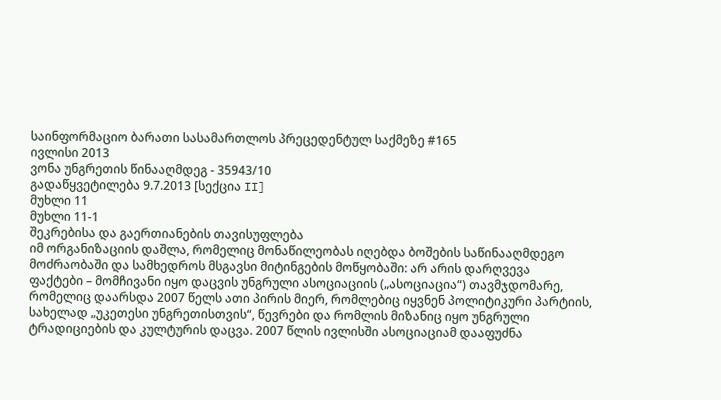საინფორმაციო ბარათი სასამართლოს პრეცედენტულ საქმეზე #165
ივლისი 2013
ვონა უნგრეთის წინააღმდეგ - 35943/10
გადაწყვეტილება 9.7.2013 [სექცია II]
მუხლი 11
მუხლი 11-1
შეკრებისა და გაერთიანების თავისუფლება
იმ ორგანიზაციის დაშლა, რომელიც მონაწილეობას იღებდა ბოშების საწინააღმდეგო მოძრაობაში და სამხედროს მსგავსი მიტინგების მოწყობაში: არ არის დარღვევა
ფაქტები – მომჩივანი იყო დაცვის უნგრული ასოციაციის („ასოციაცია“) თავმჯდომარე, რომელიც დაარსდა 2007 წელს ათი პირის მიერ, რომლებიც იყვნენ პოლიტიკური პარტიის, სახელად „უკეთესი უნგრეთისთვის“, წევრები და რომლის მიზანიც იყო უნგრული ტრადიციების და კულტურის დაცვა. 2007 წლის ივლისში ასოციაციამ დააფუძნა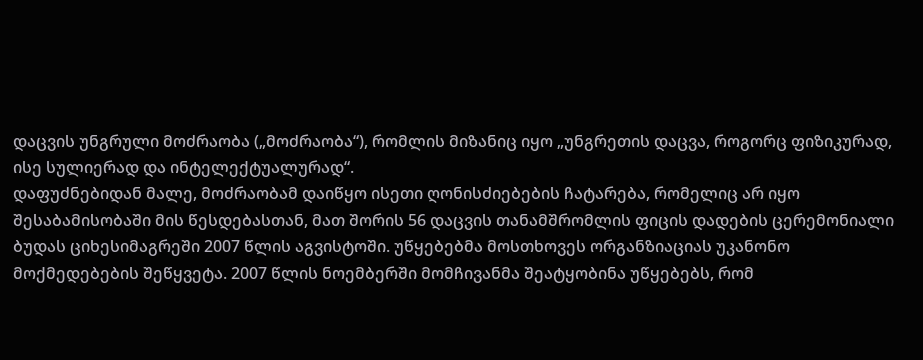დაცვის უნგრული მოძრაობა („მოძრაობა“), რომლის მიზანიც იყო „უნგრეთის დაცვა, როგორც ფიზიკურად, ისე სულიერად და ინტელექტუალურად“.
დაფუძნებიდან მალე, მოძრაობამ დაიწყო ისეთი ღონისძიებების ჩატარება, რომელიც არ იყო შესაბამისობაში მის წესდებასთან, მათ შორის 56 დაცვის თანამშრომლის ფიცის დადების ცერემონიალი ბუდას ციხესიმაგრეში 2007 წლის აგვისტოში. უწყებებმა მოსთხოვეს ორგანზიაციას უკანონო მოქმედებების შეწყვეტა. 2007 წლის ნოემბერში მომჩივანმა შეატყობინა უწყებებს, რომ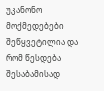უკანონო მოქმედებები შეწყვეტილია და რომ წესდება შესაბამისად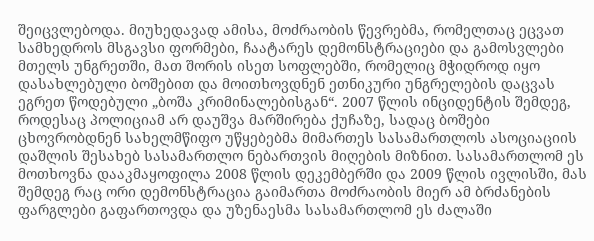შეიცვლებოდა. მიუხედავად ამისა, მოძრაობის წევრებმა, რომელთაც ეცვათ სამხედროს მსგავსი ფორმები, ჩაატარეს დემონსტრაციები და გამოსვლები მთელს უნგრეთში, მათ შორის ისეთ სოფლებში, რომელიც მჭიდროდ იყო დასახლებული ბოშებით და მოითხოვდნენ ეთნიკური უნგრელების დაცვას ეგრეთ წოდებული „ბოშა კრიმინალებისგან“. 2007 წლის ინციდენტის შემდეგ, როდესაც პოლიციამ არ დაუშვა მარშირება ქუჩაზე, სადაც ბოშები ცხოვრობდნენ სახელმწიფო უწყებებმა მიმართეს სასამართლოს ასოციაციის დაშლის შესახებ სასამართლო ნებართვის მიღების მიზნით. სასამართლომ ეს მოთხოვნა დააკმაყოფილა 2008 წლის დეკემბერში და 2009 წლის ივლისში, მას შემდეგ რაც ორი დემონსტრაცია გაიმართა მოძრაობის მიერ ამ ბრძანების ფარგლები გაფართოვდა და უზენაესმა სასამართლომ ეს ძალაში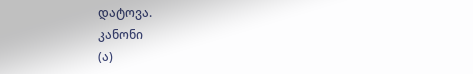დატოვა.
კანონი
(ა)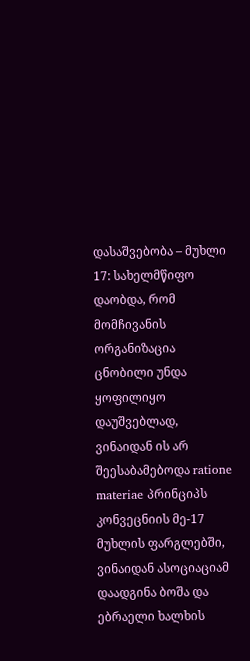დასაშვებობა – მუხლი 17: სახელმწიფო დაობდა, რომ მომჩივანის ორგანიზაცია ცნობილი უნდა ყოფილიყო დაუშვებლად, ვინაიდან ის არ შეესაბამებოდა ratione materiae პრინციპს კონვეცნიის მე-17 მუხლის ფარგლებში, ვინაიდან ასოციაციამ დაადგინა ბოშა და ებრაელი ხალხის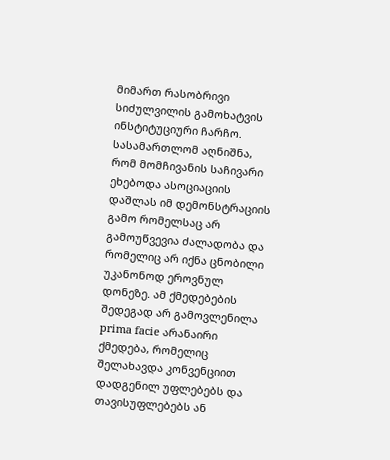მიმართ რასობრივი სიძულვილის გამოხატვის ინსტიტუციური ჩარჩო. სასამართლომ აღნიშნა, რომ მომჩივანის საჩივარი ეხებოდა ასოციაციის დაშლას იმ დემონსტრაციის გამო რომელსაც არ გამოუწვევია ძალადობა და რომელიც არ იქნა ცნობილი უკანონოდ ეროვნულ დონეზე. ამ ქმედებების შედეგად არ გამოვლენილა prima facie არანაირი ქმედება, რომელიც შელახავდა კონვენციით დადგენილ უფლებებს და თავისუფლებებს ან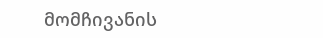მომჩივანის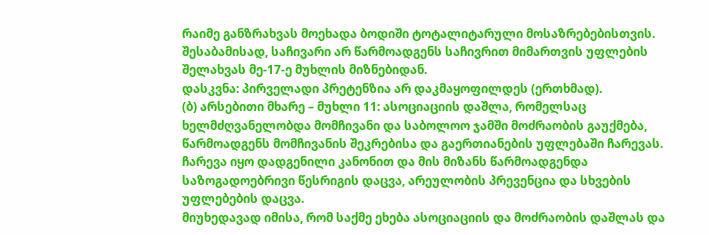რაიმე განზრახვას მოეხადა ბოდიში ტოტალიტარული მოსაზრებებისთვის. შესაბამისად, საჩივარი არ წარმოადგენს საჩივრით მიმართვის უფლების შელახვას მე-17-ე მუხლის მიზნებიდან.
დასკვნა: პირველადი პრეტენზია არ დაკმაყოფილდეს (ერთხმად).
(ბ) არსებითი მხარე – მუხლი 11: ასოციაციის დაშლა, რომელსაც ხელმძღვანელობდა მომჩივანი და საბოლოო ჯამში მოძრაობის გაუქმება, წარმოადგენს მომჩივანის შეკრებისა და გაერთიანების უფლებაში ჩარევას. ჩარევა იყო დადგენილი კანონით და მის მიზანს წარმოადგენდა საზოგადოებრივი წესრიგის დაცვა, არეულობის პრევენცია და სხვების უფლებების დაცვა.
მიუხედავად იმისა, რომ საქმე ეხება ასოციაციის და მოძრაობის დაშლას და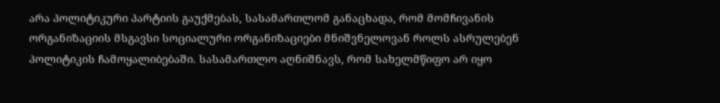არა პოლიტიკური პარტიის გაუქმებას, სასამართლომ განაცხადა, რომ მომჩივანის ორგანიზაციის მსგავსი სოციალური ორგანიზაციები მნიშვნელოვან როლს ასრულებენ პოლიტიკის ჩამოყალიბებაში. სასამართლო აღნიშნავს, რომ სახელმწიფო არ იყო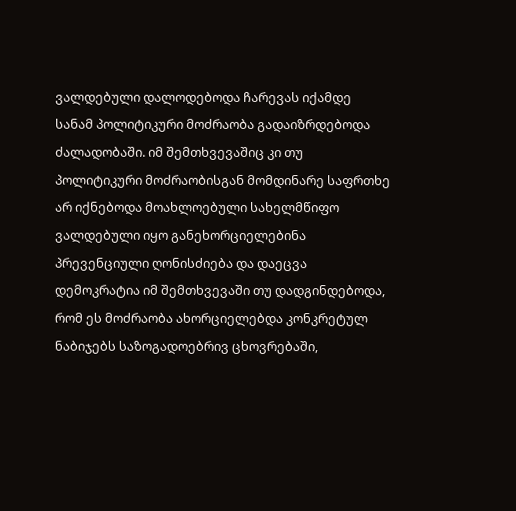ვალდებული დალოდებოდა ჩარევას იქამდე სანამ პოლიტიკური მოძრაობა გადაიზრდებოდა ძალადობაში. იმ შემთხვევაშიც კი თუ პოლიტიკური მოძრაობისგან მომდინარე საფრთხე არ იქნებოდა მოახლოებული სახელმწიფო ვალდებული იყო განეხორციელებინა პრევენციული ღონისძიება და დაეცვა დემოკრატია იმ შემთხვევაში თუ დადგინდებოდა, რომ ეს მოძრაობა ახორციელებდა კონკრეტულ ნაბიჯებს საზოგადოებრივ ცხოვრებაში,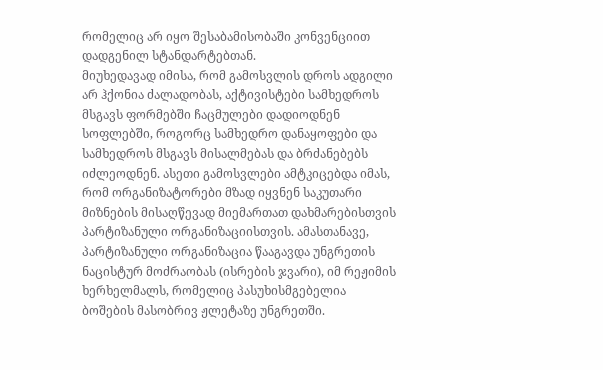რომელიც არ იყო შესაბამისობაში კონვენციით დადგენილ სტანდარტებთან.
მიუხედავად იმისა, რომ გამოსვლის დროს ადგილი არ ჰქონია ძალადობას, აქტივისტები სამხედროს მსგავს ფორმებში ჩაცმულები დადიოდნენ სოფლებში, როგორც სამხედრო დანაყოფები და სამხედროს მსგავს მისალმებას და ბრძანებებს იძლეოდნენ. ასეთი გამოსვლები ამტკიცებდა იმას, რომ ორგანიზატორები მზად იყვნენ საკუთარი მიზნების მისაღწევად მიემართათ დახმარებისთვის პარტიზანული ორგანიზაციისთვის. ამასთანავე, პარტიზანული ორგანიზაცია წააგავდა უნგრეთის ნაცისტურ მოძრაობას (ისრების ჯვარი), იმ რეჟიმის ხერხელმალს, რომელიც პასუხისმგებელია ბოშების მასობრივ ჟლეტაზე უნგრეთში.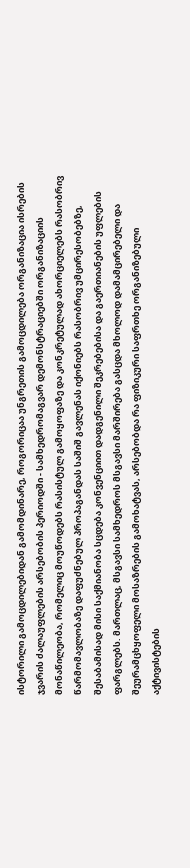ისტორილი გამოცდილებიდან გამომდინარე, როგორიცაა უნგრეთის გამოცდილება ორგანიზაცია ისრების ჯვარის ძალაუფლების არსებობის პერიოდში - სამხედრომაგვარ დემონსტრაციებში ორგანიზაციის მონაწილეობა, რომელიც მოუწოდებს რასისტულ გამოყოფაზე და კონკრეტულად ახორციელებს რასობრივ წარმომავლობაზე დაფუძნებულ პროპაგანდას საშიშ გავლენას იქონიებს რასობრივ უმცირესობებზე, შესაბამისად მისი საქმიანობა სცდება კონვენციით დადგენილი შეკრებებისა და გაერთიანების უფლების ფარგლებს. მართლაც, მსგავსი სამხედროს მსგავსი მარშირება გასცდა მხოლოდ დამამცირებელი და შეურამცხყოფელი მოსაზრების გამოხატვას, არსებობდა რა ფიზიკური საფრთხე ორგანიზებული აქტივისტების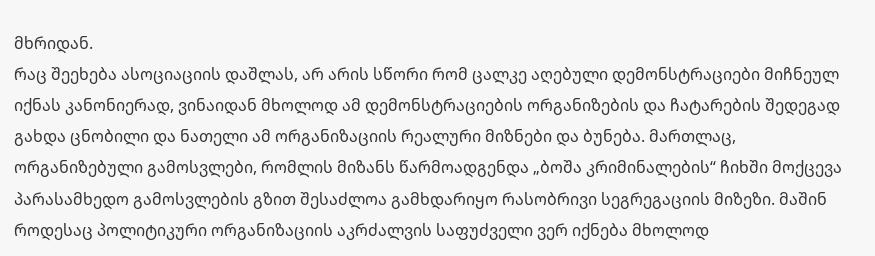მხრიდან.
რაც შეეხება ასოციაციის დაშლას, არ არის სწორი რომ ცალკე აღებული დემონსტრაციები მიჩნეულ იქნას კანონიერად, ვინაიდან მხოლოდ ამ დემონსტრაციების ორგანიზების და ჩატარების შედეგად გახდა ცნობილი და ნათელი ამ ორგანიზაციის რეალური მიზნები და ბუნება. მართლაც, ორგანიზებული გამოსვლები, რომლის მიზანს წარმოადგენდა „ბოშა კრიმინალების“ ჩიხში მოქცევა პარასამხედო გამოსვლების გზით შესაძლოა გამხდარიყო რასობრივი სეგრეგაციის მიზეზი. მაშინ როდესაც პოლიტიკური ორგანიზაციის აკრძალვის საფუძველი ვერ იქნება მხოლოდ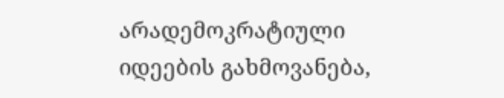არადემოკრატიული იდეების გახმოვანება,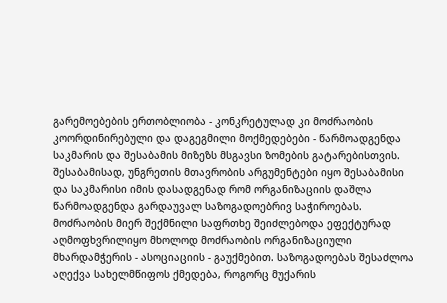გარემოებების ერთობლიობა - კონკრეტულად კი მოძრაობის კოორდინირებული და დაგეგმილი მოქმედებები - წარმოადგენდა საკმარის და შესაბამის მიზეზს მსგავსი ზომების გატარებისთვის. შესაბამისად, უნგრეთის მთავრობის არგუმენტები იყო შესაბამისი და საკმარისი იმის დასადგენად რომ ორგანიზაციის დაშლა წარმოადგენდა გარდაუვალ საზოგადოებრივ საჭიროებას.
მოძრაობის მიერ შექმნილი საფრთხე შეიძლებოდა ეფექტურად აღმოფხვრილიყო მხოლოდ მოძრაობის ორგანიზაციული მხარდამჭერის - ასოციაციის - გაუქმებით. საზოგადოებას შესაძლოა აღექვა სახელმწიფოს ქმედება, როგორც მუქარის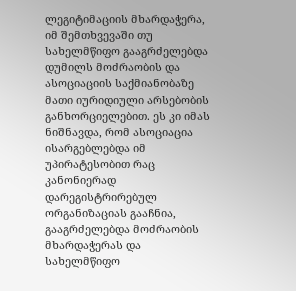ლეგიტიმაციის მხარდაჭერა, იმ შემთხვევაში თუ სახელმწიფო გააგრძელებდა დუმილს მოძრაობის და ასოციაციის საქმიანობაზე მათი იურიდიული არსებობის განხორციელებით. ეს კი იმას ნიშნავდა, რომ ასოციაცია ისარგებლებდა იმ უპირატესობით რაც კანონიერად დარეგისტრირებულ ორგანიზაციას გააჩნია, გააგრძელებდა მოძრაობის მხარდაჭერას და სახელმწიფო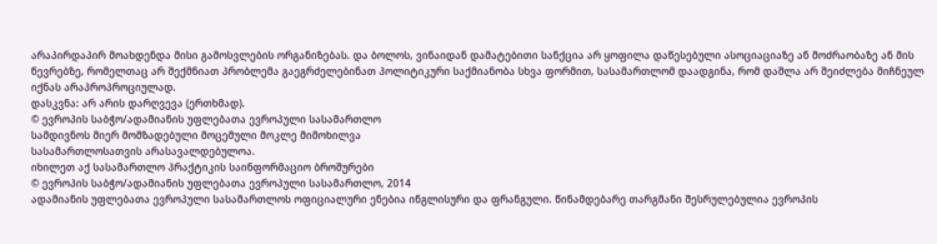არაპირდაპირ მოახდენდა მისი გამოსვლების ორგანიზებას. და ბოლოს, ვინაიდან დამატებითი სანქცია არ ყოფილა დაწესებული ასოციაციაზე ან მოძრაობაზე ან მის წევრებზე, რომელთაც არ შექმნიათ პრობლემა გაეგრძელებინათ პოლიტიკური საქმიანობა სხვა ფორმით, სასამართლომ დაადგინა, რომ დაშლა არ შეიძლება მიჩნეულ იქნას არაპროპროციულად.
დასკვნა: არ არის დარღვევა (ერთხმად).
© ევროპის საბჭო/ადამიანის უფლებათა ევროპული სასამართლო
სამდივნოს მიერ მომზადებული მოცემული მოკლე მიმოხილვა
სასამართლოსათვის არასავალდებულოა.
იხილეთ აქ სასამართლო პრაქტიკის საინფორმაციო ბროშურები
© ევროპის საბჭო/ადამიანის უფლებათა ევროპული სასამართლო, 2014
ადამიანის უფლებათა ევროპული სასამართლოს ოფიციალური ენებია ინგლისური და ფრანგული. წინამდებარე თარგმანი შესრულებულია ევროპის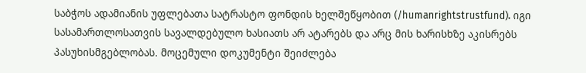საბჭოს ადამიანის უფლებათა სატრასტო ფონდის ხელშეწყობით (/humanrightstrustfund). იგი სასამართლოსათვის სავალდებულო ხასიათს არ ატარებს და არც მის ხარისხზე აკისრებს პასუხისმგებლობას. მოცემული დოკუმენტი შეიძლება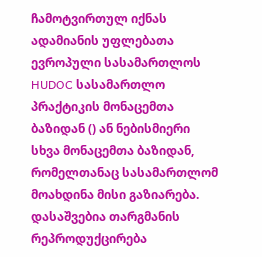ჩამოტვირთულ იქნას ადამიანის უფლებათა ევროპული სასამართლოს HUDOC სასამართლო პრაქტიკის მონაცემთა ბაზიდან () ან ნებისმიერი სხვა მონაცემთა ბაზიდან, რომელთანაც სასამართლომ მოახდინა მისი გაზიარება. დასაშვებია თარგმანის რეპროდუქცირება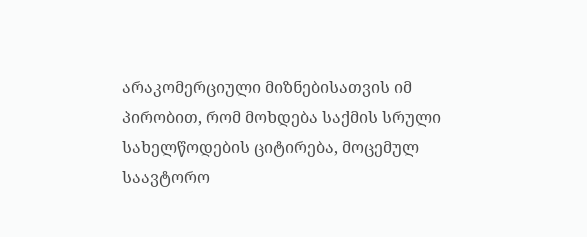არაკომერციული მიზნებისათვის იმ პირობით, რომ მოხდება საქმის სრული სახელწოდების ციტირება, მოცემულ საავტორო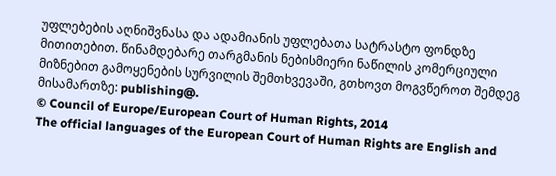უფლებების აღნიშვნასა და ადამიანის უფლებათა სატრასტო ფონდზე მითითებით. წინამდებარე თარგმანის ნებისმიერი ნაწილის კომერციული მიზნებით გამოყენების სურვილის შემთხვევაში, გთხოვთ მოგვწეროთ შემდეგ მისამართზე: publishing@.
© Council of Europe/European Court of Human Rights, 2014
The official languages of the European Court of Human Rights are English and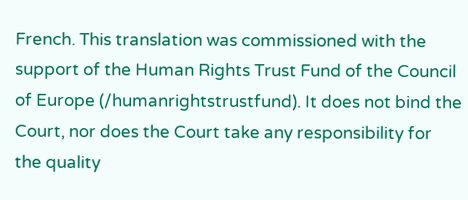French. This translation was commissioned with the support of the Human Rights Trust Fund of the Council of Europe (/humanrightstrustfund). It does not bind the Court, nor does the Court take any responsibility for the quality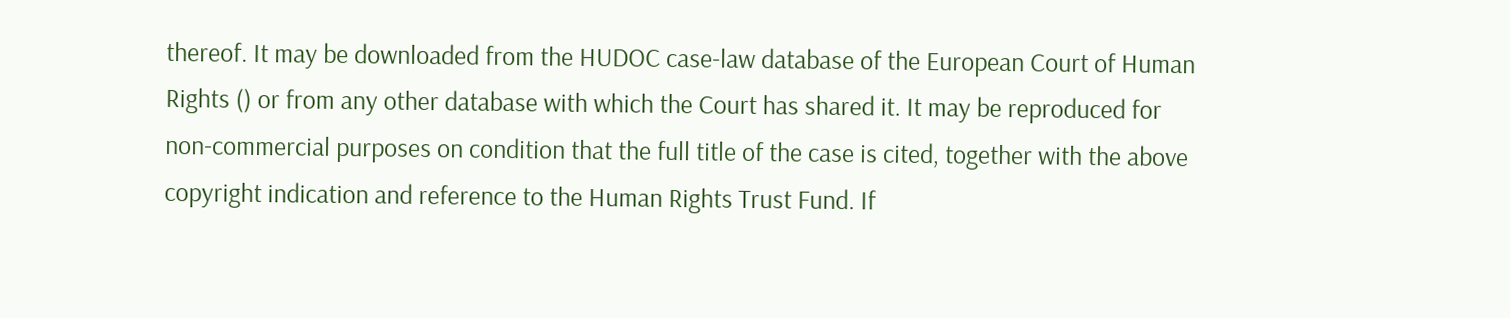thereof. It may be downloaded from the HUDOC case-law database of the European Court of Human Rights () or from any other database with which the Court has shared it. It may be reproduced for non-commercial purposes on condition that the full title of the case is cited, together with the above copyright indication and reference to the Human Rights Trust Fund. If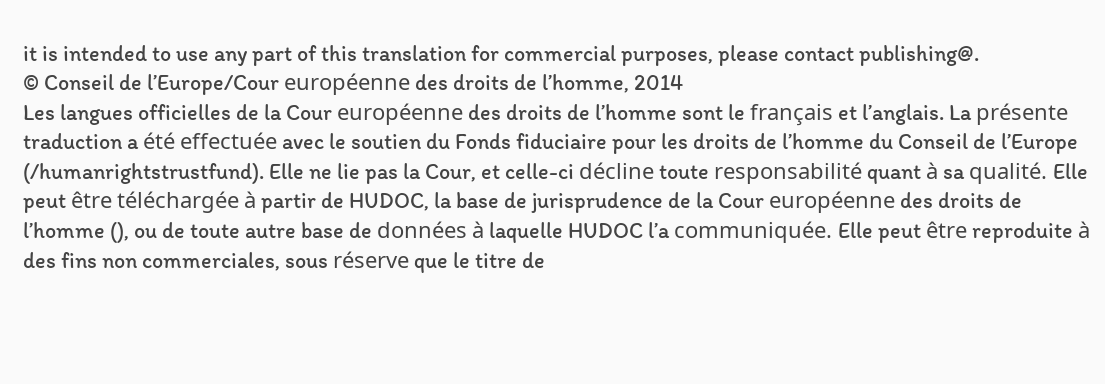it is intended to use any part of this translation for commercial purposes, please contact publishing@.
© Conseil de l’Europe/Cour européenne des droits de l’homme, 2014
Les langues officielles de la Cour européenne des droits de l’homme sont le français et l’anglais. La présente traduction a été effectuée avec le soutien du Fonds fiduciaire pour les droits de l’homme du Conseil de l’Europe (/humanrightstrustfund). Elle ne lie pas la Cour, et celle-ci décline toute responsabilité quant à sa qualité. Elle peut être téléchargée à partir de HUDOC, la base de jurisprudence de la Cour européenne des droits de l’homme (), ou de toute autre base de données à laquelle HUDOC l’a communiquée. Elle peut être reproduite à des fins non commerciales, sous réserve que le titre de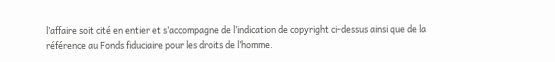l’affaire soit cité en entier et s’accompagne de l’indication de copyright ci-dessus ainsi que de la référence au Fonds fiduciaire pour les droits de l’homme.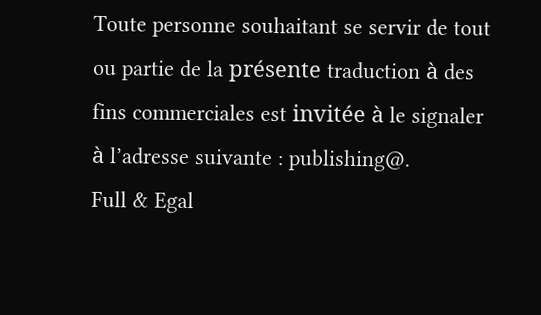Toute personne souhaitant se servir de tout ou partie de la présente traduction à des fins commerciales est invitée à le signaler à l’adresse suivante : publishing@.
Full & Egal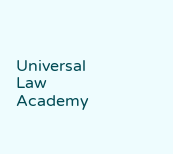Universal Law Academy